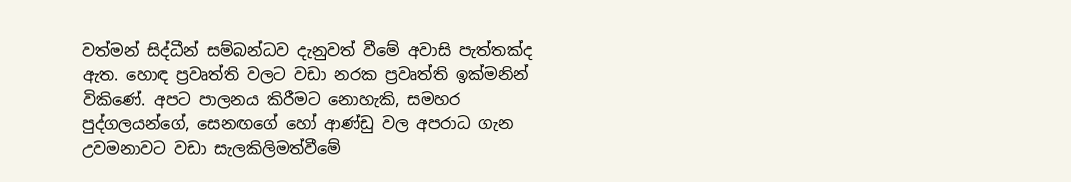වත්මන් සිද්ධීන් සම්බන්ධව දැනුවත් වීමේ අවාසි පැත්තක්ද ඇත. හොඳ ප්‍රවෘත්ති වලට වඩා නරක ප්‍රවෘත්ති ඉක්මනින් විකිණේ. අපට පාලනය කිරීමට නොහැකි, සමහර පුද්ගලයන්ගේ, සෙනඟගේ හෝ ආණ්ඩු වල අපරාධ ගැන උවමනාවට වඩා සැලකිලිමත්වීමේ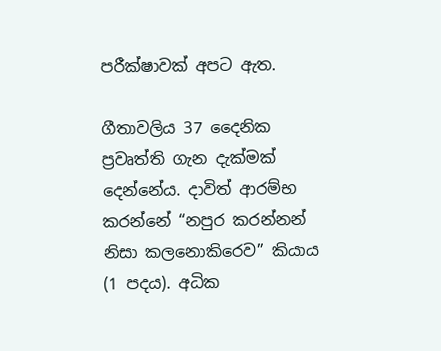පරීක්ෂාවක් අපට ඇත.

ගීතාවලිය 37 දෛනික ප්‍රවෘත්ති ගැන දැක්මක් දෙන්නේය. දාවිත් ආරම්භ කරන්නේ “නපුර කරන්නන් නිසා කලනොකිරෙව” කියාය (1 පදය). අධික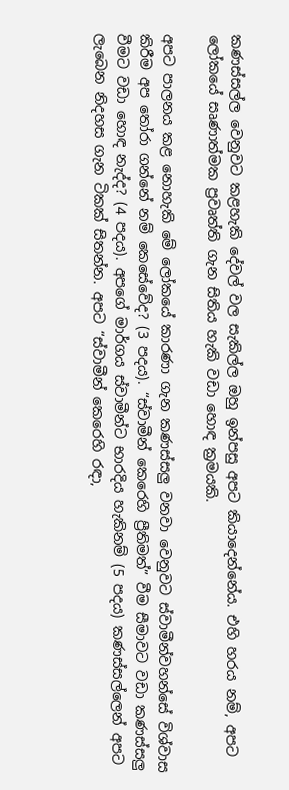කණස්සල්ල වෙනුවට කළහැකි දේවල් වල සැකිල්ල ඔහු ඉන්පසු අපට කියාදෙන්නේය. එහි හරය නම්, අපට ලෝකයේ සෘණාත්මක ප්‍රවෘත්ති ගැන සිතිය හැකි වඩා හොඳ ක්‍රමයකි.

අපට පාලනය කළ නොහැකි මේ ලෝකයේ කාරණා ගැන කණස්සලු වනවා වෙනුවට ස්වාමීන්වහන්සේ විශ්වාස කිරීම අප තෝරා ගන්නේ නම් කෙසේවේද? (3 පදය). “ස්වාමීන් කෙරෙහි ප්‍රීතිමත්” වීම සීමාවට වඩා කණස්සලු වීමට වඩා හොඳ නැද්ද? (4 පදය). අපගේ මාර්ගය ස්වාමීන්ට භාරදිය හැකිනම් (5 පදය) කණස්සල්ලෙන් අපට ලැබෙන නිදහස ගැන ටිකක් සිතන්න. අපට “ස්වාමීන් කෙරෙහි රඳා,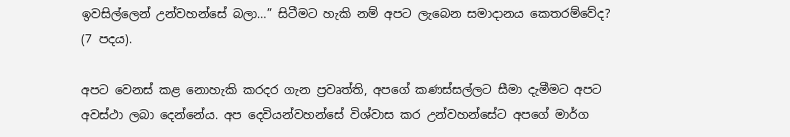ඉවසිල්ලෙන් උන්වහන්සේ බලා…” සිටීමට හැකි නම් අපට ලැබෙන සමාදානය කෙතරම්වේද? (7 පදය).

අපට වෙනස් කළ නොහැකි කරදර ගැන ප්‍රවෘත්ති, අපගේ කණස්සල්ලට සීමා දැමීමට අපට අවස්ථා ලබා දෙන්නේය. අප දෙවියන්වහන්සේ විශ්වාස කර උන්වහන්සේට අපගේ මාර්ග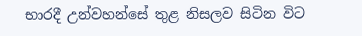භාරදී උන්වහන්සේ තුළ නිසලව සිටින විට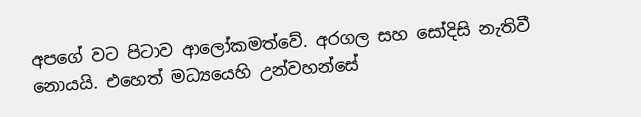අපගේ වට පිටාව ආලෝකමත්වේ. අරගල සහ සෝදිසි නැතිවී නොයයි. එහෙත් මධ්‍යයෙහි උන්වහන්සේ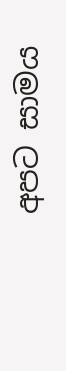අපට සාමය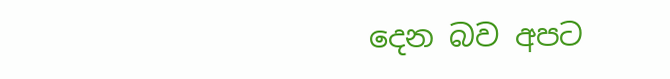දෙන බව අපට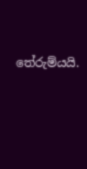තේරුම්යයි.